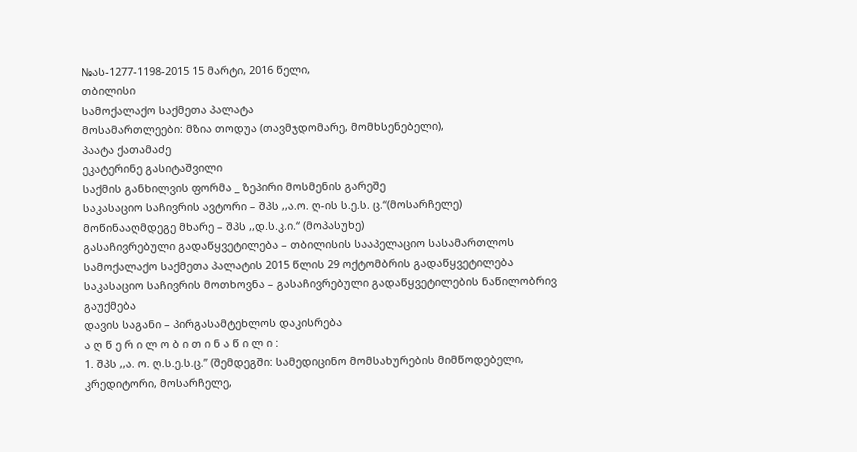№ას-1277-1198-2015 15 მარტი, 2016 წელი,
თბილისი
სამოქალაქო საქმეთა პალატა
მოსამართლეები: მზია თოდუა (თავმჯდომარე, მომხსენებელი),
პაატა ქათამაძე
ეკატერინე გასიტაშვილი
საქმის განხილვის ფორმა _ ზეპირი მოსმენის გარეშე
საკასაციო საჩივრის ავტორი – შპს ,,ა.ო. ღ-ის ს.ე.ს. ც.“(მოსარჩელე)
მოწინააღმდეგე მხარე – შპს ,,დ.ს.კ.ი.“ (მოპასუხე)
გასაჩივრებული გადაწყვეტილება – თბილისის სააპელაციო სასამართლოს სამოქალაქო საქმეთა პალატის 2015 წლის 29 ოქტომბრის გადაწყვეტილება
საკასაციო საჩივრის მოთხოვნა – გასაჩივრებული გადაწყვეტილების ნაწილობრივ გაუქმება
დავის საგანი – პირგასამტეხლოს დაკისრება
ა ღ წ ე რ ი ლ ო ბ ი თ ი ნ ა წ ი ლ ი :
1. შპს ,,ა. ო. ღ.ს.ე.ს.ც.” (შემდეგში: სამედიცინო მომსახურების მიმწოდებელი, კრედიტორი, მოსარჩელე,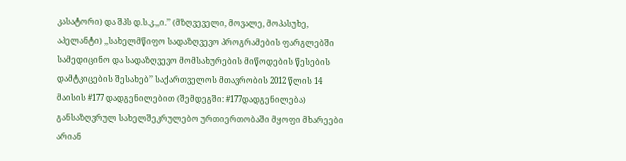კასატორი) და შპს დ.ს.კ.,,ი.’’ (მზღვეველი, მოვალე, მოპასუხე, აპელანტი) ,,სახელმწიფო სადაზღვევო პროგრამების ფარგლებში სამედიცინო და სადაზღვევო მომსახურების მიწოდების წესების დამტკიცების შესახებ’’ საქართველოს მთავრობის 2012 წლის 14 მაისის #177 დადგენილებით (შემდეგში: #177დადგენილება) განსაზღვრულ სახელშეკრულებო ურთიერთობაში მყოფი მხარეები არიან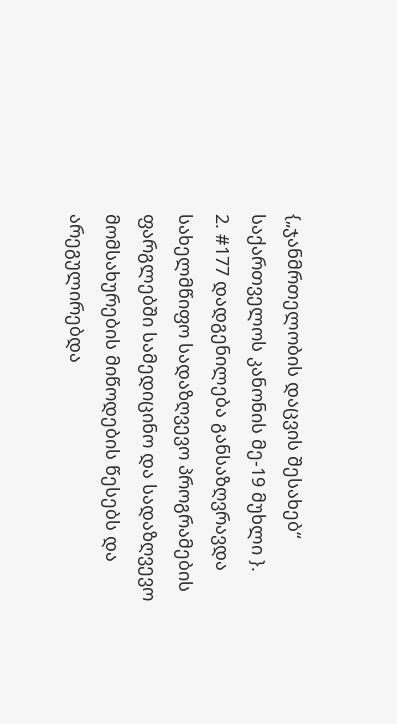{„ჯანმრთელობის დაცვის შესახებ“ საქართველოს კანონის მე-19 მუხლი }.
2. #177 დადგენილება განსაზღვრავდა სახელმწიფო სადაზღვევო პროგრამების ფარგლებში სამედიცინო და სადაზღვევო მომსახურების მიწოდების წესებს და არეგულირებდა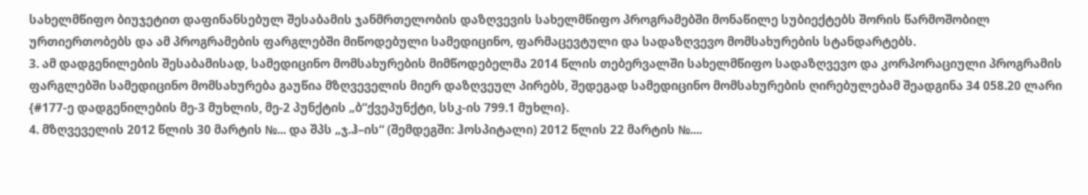სახელმწიფო ბიუჯეტით დაფინანსებულ შესაბამის ჯანმრთელობის დაზღვევის სახელმწიფო პროგრამებში მონაწილე სუბიექტებს შორის წარმოშობილ ურთიერთობებს და ამ პროგრამების ფარგლებში მიწოდებული სამედიცინო, ფარმაცევტული და სადაზღვევო მომსახურების სტანდარტებს.
3. ამ დადგენილების შესაბამისად, სამედიცინო მომსახურების მიმწოდებელმა 2014 წლის თებერვალში სახელმწიფო სადაზღვევო და კორპორაციული პროგრამის ფარგლებში სამედიცინო მომსახურება გაუწია მზღვეველის მიერ დაზღვეულ პირებს, შედეგად სამედიცინო მომსახურების ღირებულებამ შეადგინა 34 058.20 ლარი {#177-ე დადგენილების მე-3 მუხლის, მე-2 პუნქტის „ბ“ქვეპუნქტი, სსკ-ის 799.1 მუხლი}.
4. მზღვეველის 2012 წლის 30 მარტის №... და შპს „ჯ.ჰ–ის“ (შემდეგში: ჰოსპიტალი) 2012 წლის 22 მარტის №....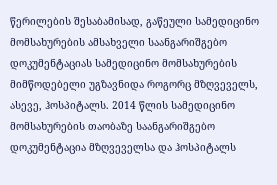წერილების შესაბამისად, გაწეული სამედიცინო მომსახურების ამსახველი საანგარიშგებო დოკუმენტაციას სამედიცინო მომსახურების მიმწოდებელი უგზავნიდა როგორც მზღვეველს, ასევე, ჰოსპიტალს. 2014 წლის სამედიცინო მომსახურების თაობაზე საანგარიშგებო დოკუმენტაცია მზღვეველსა და ჰოსპიტალს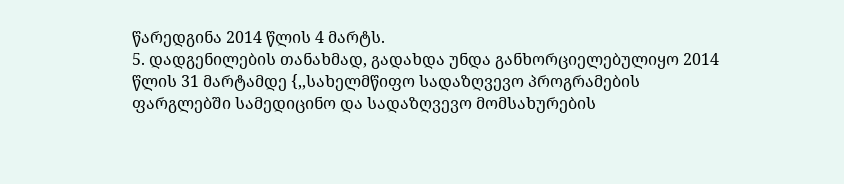წარედგინა 2014 წლის 4 მარტს.
5. დადგენილების თანახმად, გადახდა უნდა განხორციელებულიყო 2014 წლის 31 მარტამდე {,,სახელმწიფო სადაზღვევო პროგრამების ფარგლებში სამედიცინო და სადაზღვევო მომსახურების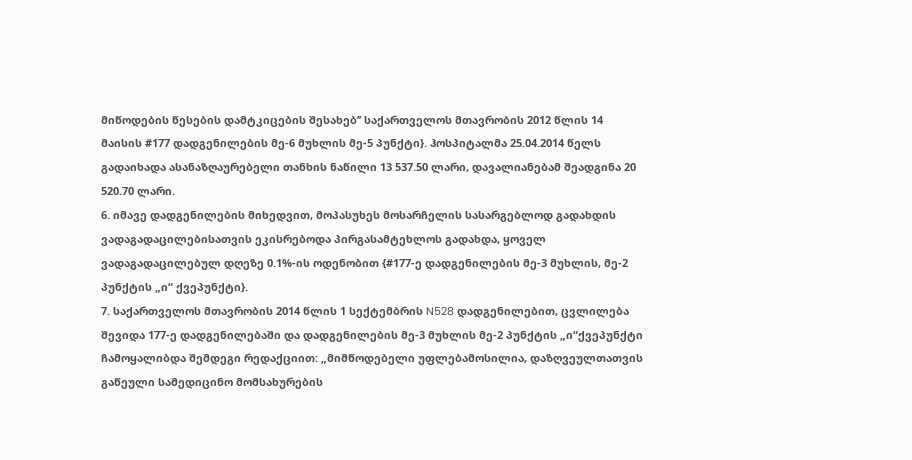მიწოდების წესების დამტკიცების შესახებ’’ საქართველოს მთავრობის 2012 წლის 14 მაისის #177 დადგენილების მე-6 მუხლის მე-5 პუნქტი}. ჰოსპიტალმა 25.04.2014 წელს გადაიხადა ასანაზღაურებელი თანხის ნაწილი 13 537.50 ლარი, დავალიანებამ შეადგინა 20 520.70 ლარი.
6. იმავე დადგენილების მიხედვით, მოპასუხეს მოსარჩელის სასარგებლოდ გადახდის ვადაგადაცილებისათვის ეკისრებოდა პირგასამტეხლოს გადახდა, ყოველ ვადაგადაცილებულ დღეზე 0.1%-ის ოდენობით {#177-ე დადგენილების მე-3 მუხლის, მე-2 პუნქტის „ი“ ქვეპუნქტი}.
7. საქართველოს მთავრობის 2014 წლის 1 სექტემბრის N528 დადგენილებით, ცვლილება შევიდა 177-ე დადგენილებაში და დადგენილების მე-3 მუხლის მე-2 პუნქტის „ი“ქვეპუნქტი ჩამოყალიბდა შემდეგი რედაქციით: „მიმწოდებელი უფლებამოსილია, დაზღვეულთათვის გაწეული სამედიცინო მომსახურების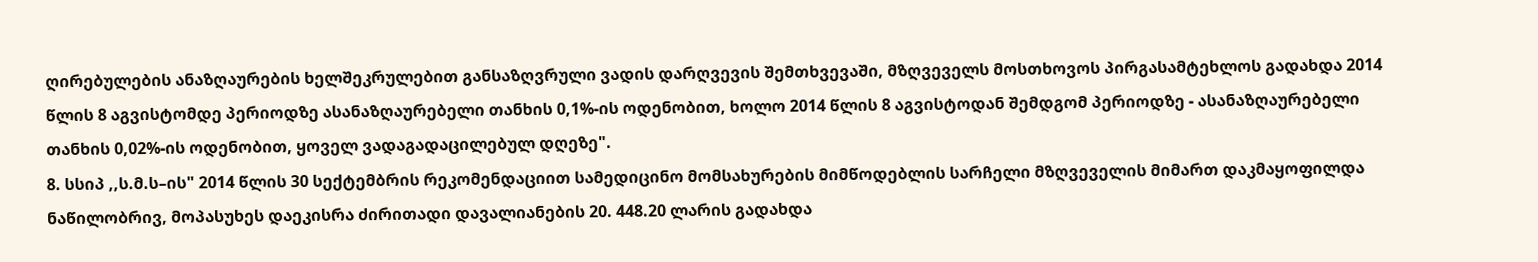ღირებულების ანაზღაურების ხელშეკრულებით განსაზღვრული ვადის დარღვევის შემთხვევაში, მზღვეველს მოსთხოვოს პირგასამტეხლოს გადახდა 2014 წლის 8 აგვისტომდე პერიოდზე ასანაზღაურებელი თანხის 0,1%-ის ოდენობით, ხოლო 2014 წლის 8 აგვისტოდან შემდგომ პერიოდზე - ასანაზღაურებელი თანხის 0,02%-ის ოდენობით, ყოველ ვადაგადაცილებულ დღეზე".
8. სსიპ ,,ს.მ.ს–ის" 2014 წლის 30 სექტემბრის რეკომენდაციით სამედიცინო მომსახურების მიმწოდებლის სარჩელი მზღვეველის მიმართ დაკმაყოფილდა ნაწილობრივ, მოპასუხეს დაეკისრა ძირითადი დავალიანების 20. 448.20 ლარის გადახდა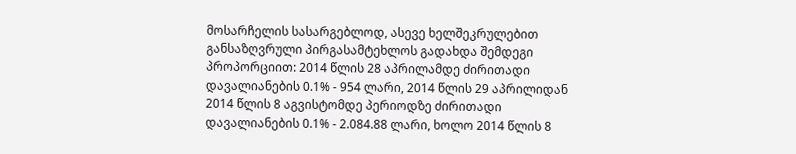მოსარჩელის სასარგებლოდ, ასევე ხელშეკრულებით განსაზღვრული პირგასამტეხლოს გადახდა შემდეგი პროპორციით: 2014 წლის 28 აპრილამდე ძირითადი დავალიანების 0.1% - 954 ლარი, 2014 წლის 29 აპრილიდან 2014 წლის 8 აგვისტომდე პერიოდზე ძირითადი დავალიანების 0.1% - 2.084.88 ლარი, ხოლო 2014 წლის 8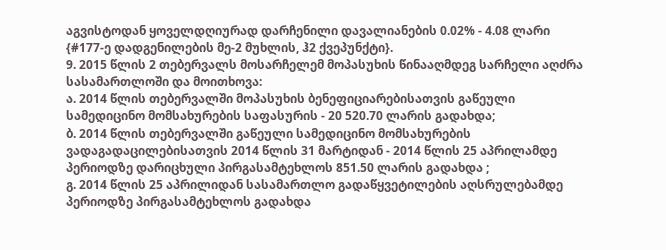აგვისტოდან ყოველდღიურად დარჩენილი დავალიანების 0.02% - 4.08 ლარი {#177-ე დადგენილების მე-2 მუხლის, ჰ2 ქვეპუნქტი}.
9. 2015 წლის 2 თებერვალს მოსარჩელემ მოპასუხის წინააღმდეგ სარჩელი აღძრა სასამართლოში და მოითხოვა:
ა. 2014 წლის თებერვალში მოპასუხის ბენეფიციარებისათვის გაწეული სამედიცინო მომსახურების საფასურის - 20 520.70 ლარის გადახდა;
ბ. 2014 წლის თებერვალში გაწეული სამედიცინო მომსახურების ვადაგადაცილებისათვის 2014 წლის 31 მარტიდან - 2014 წლის 25 აპრილამდე პერიოდზე დარიცხული პირგასამტეხლოს 851.50 ლარის გადახდა ;
გ. 2014 წლის 25 აპრილიდან სასამართლო გადაწყვეტილების აღსრულებამდე პერიოდზე პირგასამტეხლოს გადახდა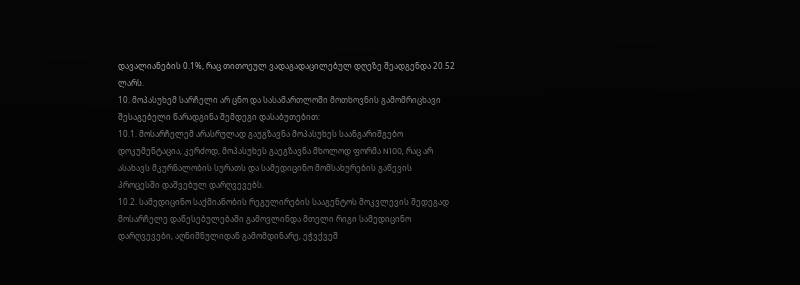დავალიანების 0.1%, რაც თითოეულ ვადაგადაცილებულ დღეზე შეადგენდა 20.52 ლარს.
10. მოპასუხემ სარჩელი არ ცნო და სასამართლოში მოთხოვნის გამომრიცხავი შესაგებელი წარადგინა შემდეგი დასაბუთებით:
10.1. მოსარჩელემ არასრულად გაუგზავნა მოპასუხეს საანგარიშგებო დოკუმენტაცია, კერძოდ, მოპასუხეს გაეგზავნა მხოლოდ ფორმა N100, რაც არ ასახავს მკურნალობის სურათს და სამედიცინო მომსახურების გაწევის პროცესში დაშვებულ დარღვევებს.
10.2. სამედიცინო საქმიანობის რეგულირების სააგენტოს მოკვლევის შედეგად მოსარჩელე დაწესებულებაში გამოვლინდა მთელი რიგი სამედიცინო დარღვევები, აღნიშნულიდან გამომდინარე, ეჭვქვეშ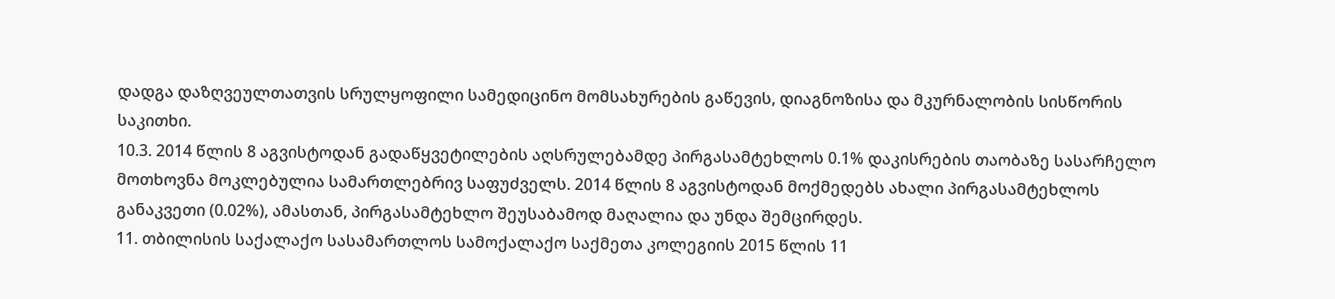დადგა დაზღვეულთათვის სრულყოფილი სამედიცინო მომსახურების გაწევის, დიაგნოზისა და მკურნალობის სისწორის საკითხი.
10.3. 2014 წლის 8 აგვისტოდან გადაწყვეტილების აღსრულებამდე პირგასამტეხლოს 0.1% დაკისრების თაობაზე სასარჩელო მოთხოვნა მოკლებულია სამართლებრივ საფუძველს. 2014 წლის 8 აგვისტოდან მოქმედებს ახალი პირგასამტეხლოს განაკვეთი (0.02%), ამასთან, პირგასამტეხლო შეუსაბამოდ მაღალია და უნდა შემცირდეს.
11. თბილისის საქალაქო სასამართლოს სამოქალაქო საქმეთა კოლეგიის 2015 წლის 11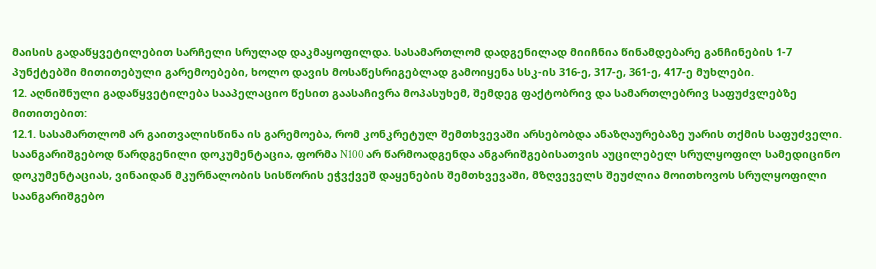მაისის გადაწყვეტილებით სარჩელი სრულად დაკმაყოფილდა. სასამართლომ დადგენილად მიიჩნია წინამდებარე განჩინების 1-7 პუნქტებში მითითებული გარემოებები, ხოლო დავის მოსაწესრიგებლად გამოიყენა სსკ-ის 316-ე, 317-ე, 361-ე, 417-ე მუხლები.
12. აღნიშნული გადაწყვეტილება სააპელაციო წესით გაასაჩივრა მოპასუხემ, შემდეგ ფაქტობრივ და სამართლებრივ საფუძვლებზე მითითებით:
12.1. სასამართლომ არ გაითვალისწინა ის გარემოება, რომ კონკრეტულ შემთხვევაში არსებობდა ანაზღაურებაზე უარის თქმის საფუძველი. საანგარიშგებოდ წარდგენილი დოკუმენტაცია, ფორმა N100 არ წარმოადგენდა ანგარიშგებისათვის აუცილებელ სრულყოფილ სამედიცინო დოკუმენტაციას, ვინაიდან მკურნალობის სისწორის ეჭვქვეშ დაყენების შემთხვევაში, მზღვეველს შეუძლია მოითხოვოს სრულყოფილი საანგარიშგებო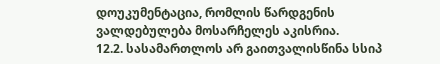დოუკუმენტაცია, რომლის წარდგენის ვალდებულება მოსარჩელეს აკისრია.
12.2. სასამართლოს არ გაითვალისწინა სსიპ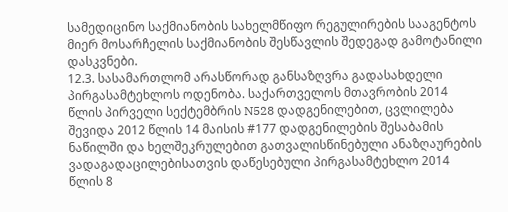სამედიცინო საქმიანობის სახელმწიფო რეგულირების სააგენტოს მიერ მოსარჩელის საქმიანობის შესწავლის შედეგად გამოტანილი დასკვნები.
12.3. სასამართლომ არასწორად განსაზღვრა გადასახდელი პირგასამტეხლოს ოდენობა. საქართველოს მთავრობის 2014 წლის პირველი სექტემბრის N528 დადგენილებით, ცვლილება შევიდა 2012 წლის 14 მაისის #177 დადგენილების შესაბამის ნაწილში და ხელშეკრულებით გათვალისწინებული ანაზღაურების ვადაგადაცილებისათვის დაწესებული პირგასამტეხლო 2014 წლის 8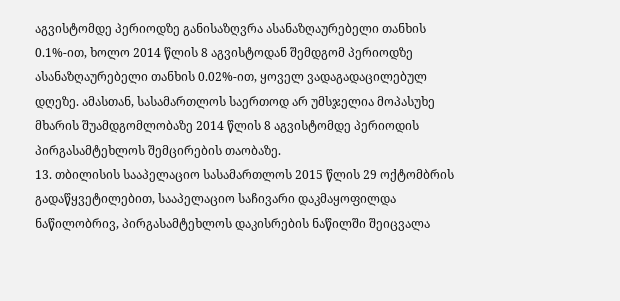აგვისტომდე პერიოდზე განისაზღვრა ასანაზღაურებელი თანხის 0.1%-ით, ხოლო 2014 წლის 8 აგვისტოდან შემდგომ პერიოდზე ასანაზღაურებელი თანხის 0.02%-ით, ყოველ ვადაგადაცილებულ დღეზე. ამასთან, სასამართლოს საერთოდ არ უმსჯელია მოპასუხე მხარის შუამდგომლობაზე 2014 წლის 8 აგვისტომდე პერიოდის პირგასამტეხლოს შემცირების თაობაზე.
13. თბილისის სააპელაციო სასამართლოს 2015 წლის 29 ოქტომბრის გადაწყვეტილებით, სააპელაციო საჩივარი დაკმაყოფილდა ნაწილობრივ, პირგასამტეხლოს დაკისრების ნაწილში შეიცვალა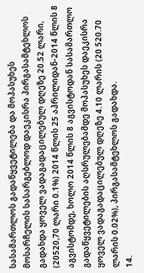სასამართლოს გადაწყვეტილება და მოპასუხეს მოსარჩელის სასარგებლოდ დაეკისრა პირგასამტეხლოს გადახდა ყოველ ვადაგადაცილებულ დღეზე 20.52 ლარი, (20520,70 ლარი 0.1%) 2014 წლის 25 აპრილიდან-2014 წლის 8 აგვისტომდე, ხოლო 2014 წლის 8 აგვისტოდან სასამართლო გადაწყვეტილების აღსრულებამდე მოპასუხეს დაეკისრა ყოველ ვადაგადაცილებულ დღეზე 4.10 ლარის (20 520.70 ლარის 0.02%), პირგასამტეხლოს გადახდა.
14.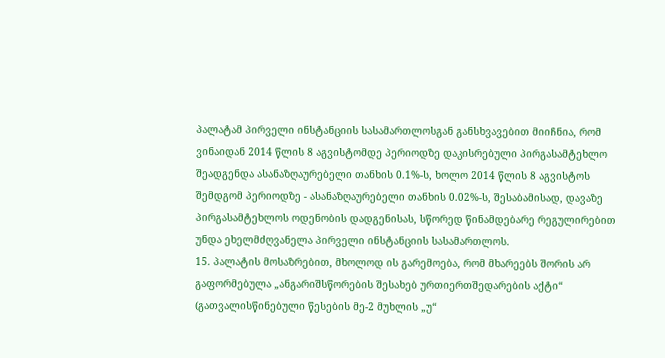პალატამ პირველი ინსტანციის სასამართლოსგან განსხვავებით მიიჩნია, რომ ვინაიდან 2014 წლის 8 აგვისტომდე პერიოდზე დაკისრებული პირგასამტეხლო შეადგენდა ასანაზღაურებელი თანხის 0.1%-ს, ხოლო 2014 წლის 8 აგვისტოს შემდგომ პერიოდზე - ასანაზღაურებელი თანხის 0.02%-ს, შესაბამისად, დავაზე პირგასამტეხლოს ოდენობის დადგენისას, სწორედ წინამდებარე რეგულირებით უნდა ეხელმძღვანელა პირველი ინსტანციის სასამართლოს.
15. პალატის მოსაზრებით, მხოლოდ ის გარემოება, რომ მხარეებს შორის არ გაფორმებულა „ანგარიშსწორების შესახებ ურთიერთშედარების აქტი“ (გათვალისწინებული წესების მე-2 მუხლის „უ“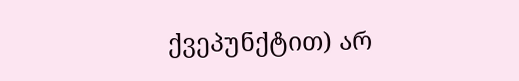ქვეპუნქტით) არ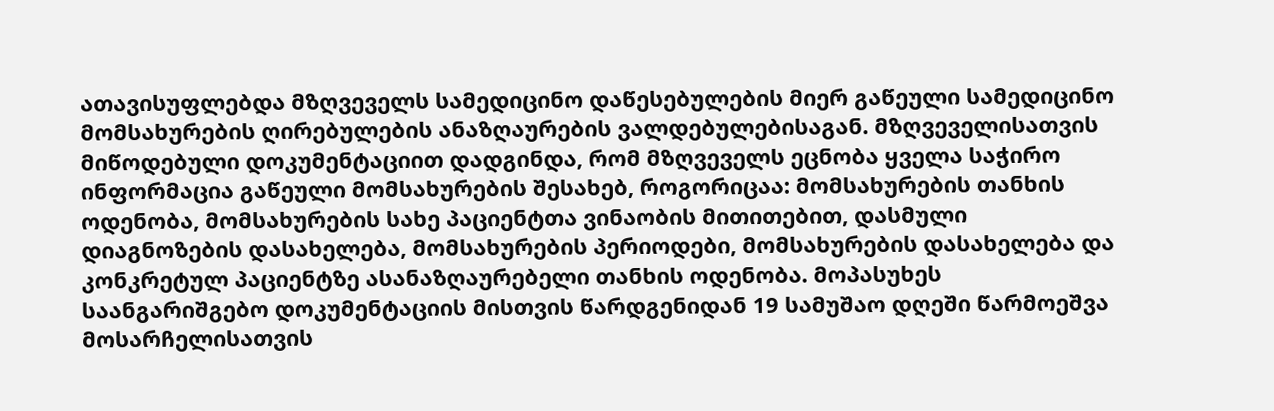ათავისუფლებდა მზღვეველს სამედიცინო დაწესებულების მიერ გაწეული სამედიცინო მომსახურების ღირებულების ანაზღაურების ვალდებულებისაგან. მზღვეველისათვის მიწოდებული დოკუმენტაციით დადგინდა, რომ მზღვეველს ეცნობა ყველა საჭირო ინფორმაცია გაწეული მომსახურების შესახებ, როგორიცაა: მომსახურების თანხის ოდენობა, მომსახურების სახე პაციენტთა ვინაობის მითითებით, დასმული დიაგნოზების დასახელება, მომსახურების პერიოდები, მომსახურების დასახელება და კონკრეტულ პაციენტზე ასანაზღაურებელი თანხის ოდენობა. მოპასუხეს საანგარიშგებო დოკუმენტაციის მისთვის წარდგენიდან 19 სამუშაო დღეში წარმოეშვა მოსარჩელისათვის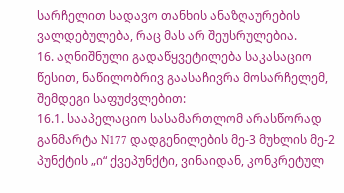სარჩელით სადავო თანხის ანაზღაურების ვალდებულება, რაც მას არ შეუსრულებია.
16. აღნიშნული გადაწყვეტილება საკასაციო წესით, ნაწილობრივ გაასაჩივრა მოსარჩელემ, შემდეგი საფუძვლებით:
16.1. სააპელაციო სასამართლომ არასწორად განმარტა N177 დადგენილების მე-3 მუხლის მე-2 პუნქტის „ი“ ქვეპუნქტი, ვინაიდან, კონკრეტულ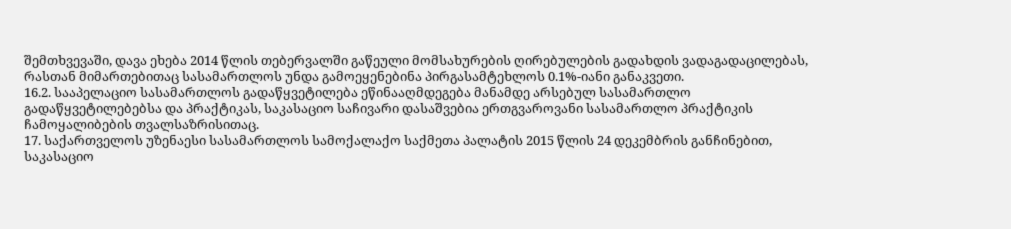შემთხვევაში, დავა ეხება 2014 წლის თებერვალში გაწეული მომსახურების ღირებულების გადახდის ვადაგადაცილებას, რასთან მიმართებითაც სასამართლოს უნდა გამოეყენებინა პირგასამტეხლოს 0.1%-იანი განაკვეთი.
16.2. სააპელაციო სასამართლოს გადაწყვეტილება ეწინააღმდეგება მანამდე არსებულ სასამართლო გადაწყვეტილებებსა და პრაქტიკას, საკასაციო საჩივარი დასაშვებია ერთგვაროვანი სასამართლო პრაქტიკის ჩამოყალიბების თვალსაზრისითაც.
17. საქართველოს უზენაესი სასამართლოს სამოქალაქო საქმეთა პალატის 2015 წლის 24 დეკემბრის განჩინებით, საკასაციო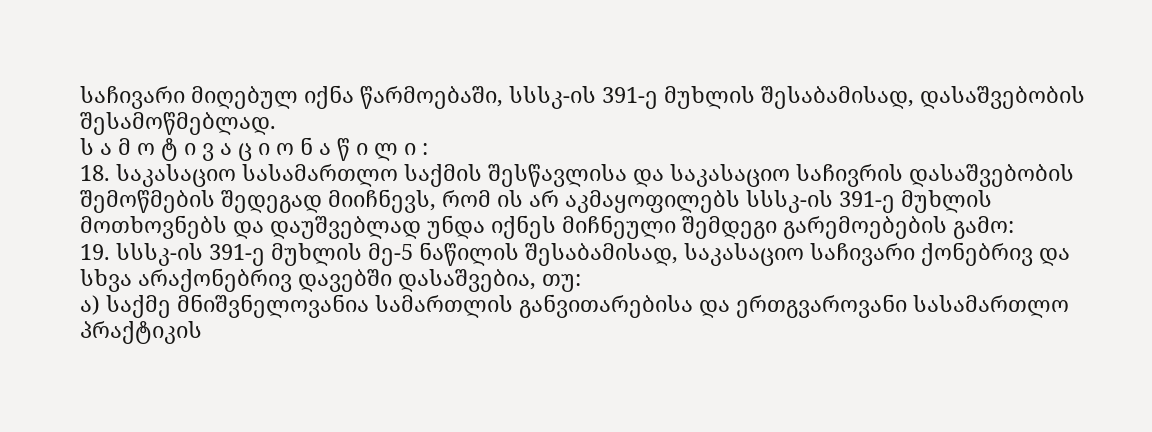საჩივარი მიღებულ იქნა წარმოებაში, სსსკ-ის 391-ე მუხლის შესაბამისად, დასაშვებობის შესამოწმებლად.
ს ა მ ო ტ ი ვ ა ც ი ო ნ ა წ ი ლ ი :
18. საკასაციო სასამართლო საქმის შესწავლისა და საკასაციო საჩივრის დასაშვებობის შემოწმების შედეგად მიიჩნევს, რომ ის არ აკმაყოფილებს სსსკ-ის 391-ე მუხლის მოთხოვნებს და დაუშვებლად უნდა იქნეს მიჩნეული შემდეგი გარემოებების გამო:
19. სსსკ-ის 391-ე მუხლის მე-5 ნაწილის შესაბამისად, საკასაციო საჩივარი ქონებრივ და სხვა არაქონებრივ დავებში დასაშვებია, თუ:
ა) საქმე მნიშვნელოვანია სამართლის განვითარებისა და ერთგვაროვანი სასამართლო პრაქტიკის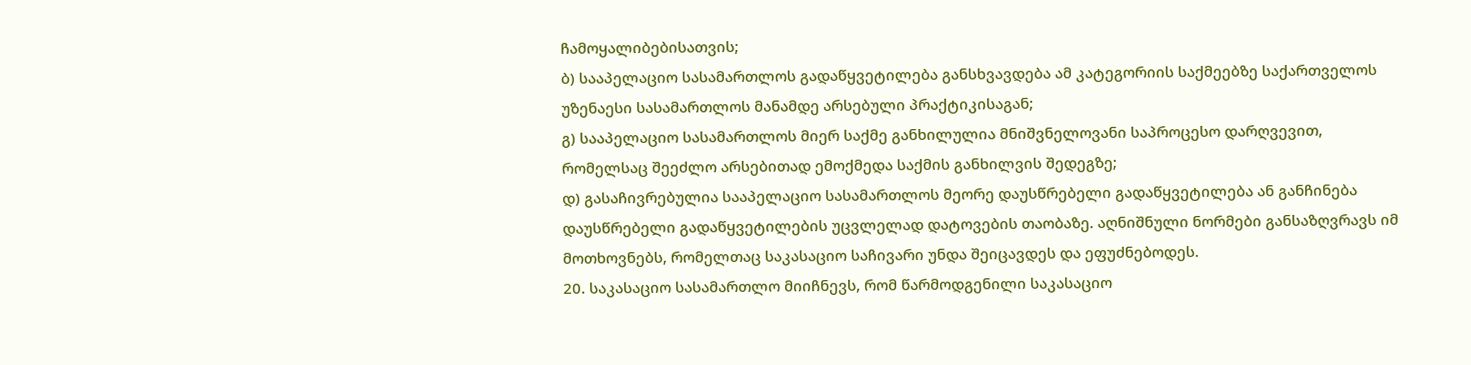ჩამოყალიბებისათვის;
ბ) სააპელაციო სასამართლოს გადაწყვეტილება განსხვავდება ამ კატეგორიის საქმეებზე საქართველოს უზენაესი სასამართლოს მანამდე არსებული პრაქტიკისაგან;
გ) სააპელაციო სასამართლოს მიერ საქმე განხილულია მნიშვნელოვანი საპროცესო დარღვევით, რომელსაც შეეძლო არსებითად ემოქმედა საქმის განხილვის შედეგზე;
დ) გასაჩივრებულია სააპელაციო სასამართლოს მეორე დაუსწრებელი გადაწყვეტილება ან განჩინება დაუსწრებელი გადაწყვეტილების უცვლელად დატოვების თაობაზე. აღნიშნული ნორმები განსაზღვრავს იმ მოთხოვნებს, რომელთაც საკასაციო საჩივარი უნდა შეიცავდეს და ეფუძნებოდეს.
20. საკასაციო სასამართლო მიიჩნევს, რომ წარმოდგენილი საკასაციო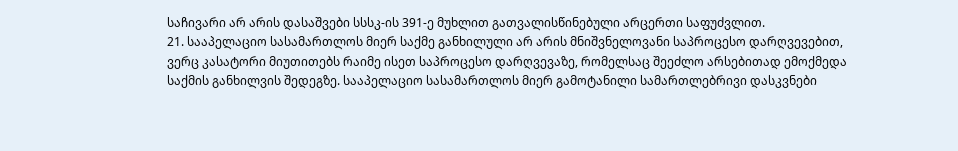საჩივარი არ არის დასაშვები სსსკ-ის 391-ე მუხლით გათვალისწინებული არცერთი საფუძვლით.
21. სააპელაციო სასამართლოს მიერ საქმე განხილული არ არის მნიშვნელოვანი საპროცესო დარღვევებით, ვერც კასატორი მიუთითებს რაიმე ისეთ საპროცესო დარღვევაზე, რომელსაც შეეძლო არსებითად ემოქმედა საქმის განხილვის შედეგზე. სააპელაციო სასამართლოს მიერ გამოტანილი სამართლებრივი დასკვნები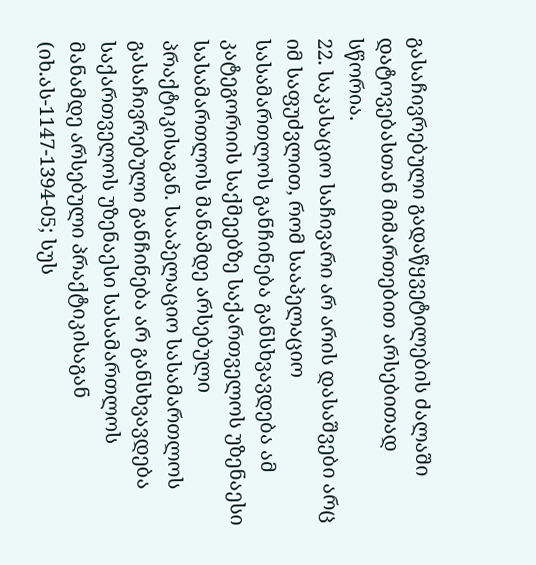გასაჩივრებული გადაწყვეტილების ძალაში დატოვებასთან მიმართებით არსებითად სწორია.
22. საკასაციო საჩივარი არ არის დასაშვები არც იმ საფუძვლით, რომ სააპელაციო სასამართლოს განჩინება განსხვავდება ამ კატეგორიის საქმეებზე საქართველოს უზენაესი სასამართლოს მანამდე არსებული პრაქტიკისაგან. სააპელაციო სასამართლოს გასაჩივრებული განჩინება არ განსხვავდება საქართველოს უზენაესი სასამართლოს მანამდე არსებული პრაქტიკისაგან (იხ.ას-1147-1394-05; სუს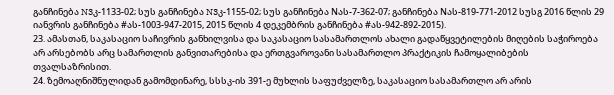განჩინება N3კ-1133-02; სუს განჩინება N3კ-1155-02; სუს განჩინება Nას-7-362-07; განჩინება Nას-819-771-2012 სუსგ 2016 წლის 29 იანვრის განჩინება #ას-1003-947-2015, 2015 წლის 4 დეკემბრის განჩინება #ას-942-892-2015).
23. ამასთან, საკასაციო საჩივრის განხილვისა და საკასაციო სასამართლოს ახალი გადაწყვეტილების მიღების საჭიროება არ არსებობს არც სამართლის განვითარებისა და ერთგვაროვანი სასამართლო პრაქტიკის ჩამოყალიბების თვალსაზრისით.
24. ზემოაღნიშნულიდან გამომდინარე, სსსკ-ის 391-ე მუხლის საფუძველზე, საკასაციო სასამართლო არ არის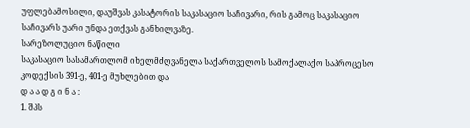უფლებამოსილი, დაუშვას კასატორის საკასაციო საჩივარი, რის გამოც საკასაციო საჩივარს უარი უნდა ეთქვას განხილვაზე.
სარეზოლუციო ნაწილი
საკასაციო სასამართლომ იხელმძღვანელა საქართველოს სამოქალაქო საპროცესო კოდექსის 391-ე, 401-ე მუხლებით და
დ ა ა დ გ ი ნ ა :
1. შპს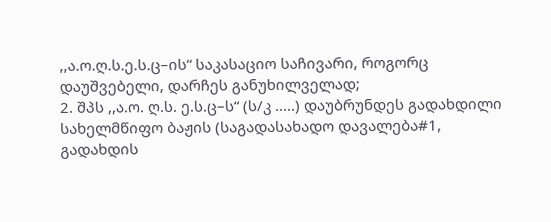,,ა.ო.ღ.ს.ე.ს.ც–ის“ საკასაციო საჩივარი, როგორც დაუშვებელი, დარჩეს განუხილველად;
2. შპს ,,ა.ო. ღ.ს. ე.ს.ც–ს“ (ს/კ .....) დაუბრუნდეს გადახდილი სახელმწიფო ბაჟის (საგადასახადო დავალება#1, გადახდის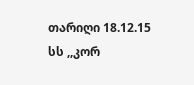თარიღი 18.12.15 სს ,,კორ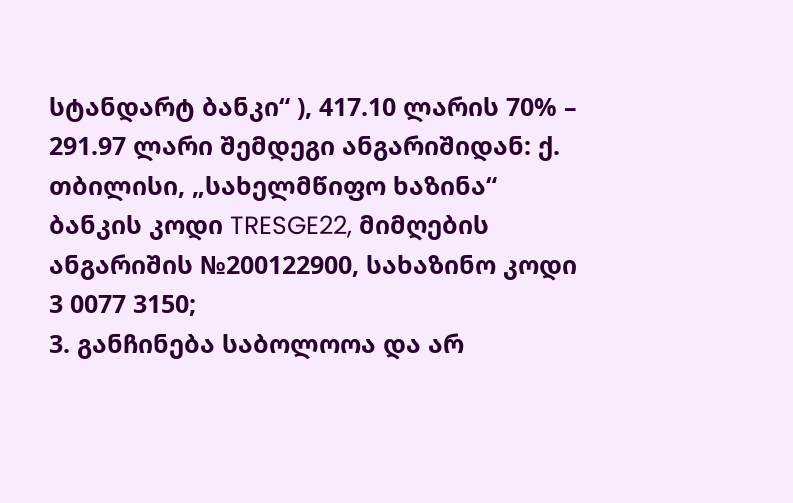სტანდარტ ბანკი“ ), 417.10 ლარის 70% – 291.97 ლარი შემდეგი ანგარიშიდან: ქ. თბილისი, „სახელმწიფო ხაზინა“ ბანკის კოდი TRESGE22, მიმღების ანგარიშის №200122900, სახაზინო კოდი 3 0077 3150;
3. განჩინება საბოლოოა და არ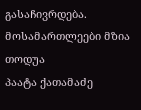გასაჩივრდება.
მოსამართლეები მზია თოდუა
პაატა ქათამაძე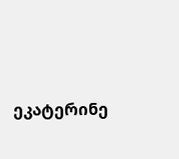ეკატერინე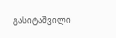გასიტაშვილი